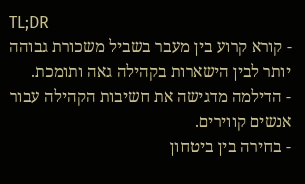TL;DR
- קורא קרוע בין מעבר בשביל משכורת גבוהה יותר לבין הישארות בקהילה גאה ותומכת.
- הדילמה מדגישה את חשיבות הקהילה עבור אנשים קווירים.
- בחירה בין ביטחון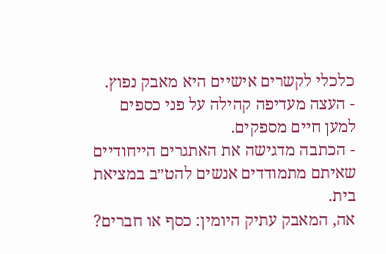כלכלי לקשרים אישיים היא מאבק נפוץ.
- העצה מעדיפה קהילה על פני כספים למען חיים מספקים.
- הכתבה מדגישה את האתגרים הייחודיים שאיתם מתמודדים אנשים להט״ב במציאת בית.
אה, המאבק עתיק היומין: כסף או חברים?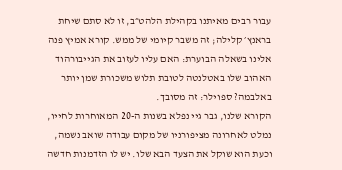עבור רבים מאיתנו בקהילת הלהט״ב, זו לא סתם שיחת בראנץ׳ קלילה; זה משבר קיומי של ממש. קורא אמיץ פנה אלינו בשאלה הבוערת: האם עליו לעזוב את הגייבורהוד האהוב שלו באטלנטה לטובת תלוש משכורת שמן יותר באלבמה? ספוילר: זה מסובך.
הקורא שלנו, גבר גיי נפלא בשנות ה-20 המאוחרות לחייו, נמלט לאחרונה מציפורניו של מקום עבודה שואב נשמה, וכעת הוא שוקל את הצעד הבא שלו. יש לו הזדמנות חדשה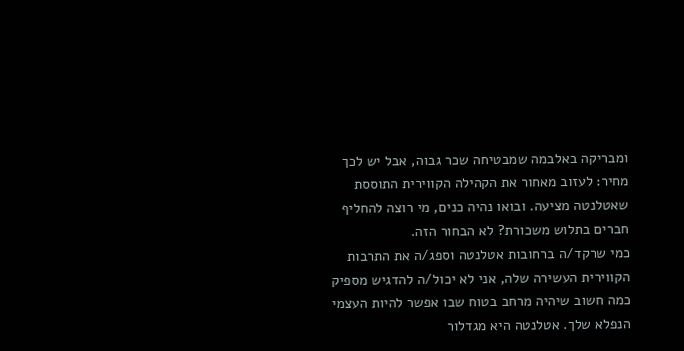ומבריקה באלבמה שמבטיחה שכר גבוה, אבל יש לכך מחיר: לעזוב מאחור את הקהילה הקווירית התוססת שאטלנטה מציעה. ובואו נהיה כנים, מי רוצה להחליף חברים בתלוש משכורת? לא הבחור הזה.
כמי שרקד/ה ברחובות אטלנטה וספג/ה את התרבות הקווירית העשירה שלה, אני לא יכול/ה להדגיש מספיק כמה חשוב שיהיה מרחב בטוח שבו אפשר להיות העצמי הנפלא שלך. אטלנטה היא מגדלור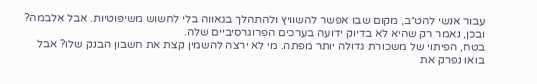עבור אנשי להט״ב, מקום שבו אפשר להשוויץ ולהתהלך בגאווה בלי לחשוש משיפוטיות. אבל אלבמה? ובכן, נאמר רק שהיא לא בדיוק ידועה בערכים הפרוגרסיביים שלה.
בטח, הפיתוי של משכורת גדולה יותר מפתה. מי לא ירצה להשמין קצת את חשבון הבנק שלו? אבל בואו נפרק את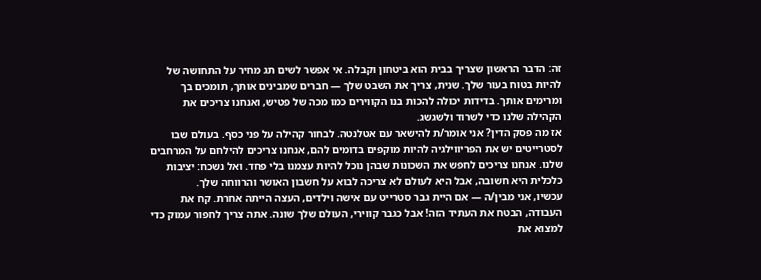זה: הדבר הראשון שצריך בבית הוא ביטחון וקבלה. אי אפשר לשים תג מחיר על התחושה של להיות בטוח בעור שלך. שנית, צריך את השבט שלך — חברים שמבינים אותך, תומכים בך ומרימים אותך. בדידות יכולה להכות בנו הקווירים כמו מכה של פטיש, ואנחנו צריכים את הקהילה שלנו כדי לשרוד ולשגשג.
אז מה פסק הדין? אני אומר/ת להישאר עם אטלנטה. לבחור קהילה על פני כסף. בעולם שבו לסטרייטים יש את הפריווילגיה להיות מוקפים בדומים להם, אנחנו צריכים להילחם על המרחבים שלנו. אנחנו צריכים לחפש את השכונות שבהן נוכל להיות עצמנו בלי פחד. ואל נשכח: יציבות כלכלית היא חשובה, אבל היא לעולם לא צריכה לבוא על חשבון האושר והרווחה שלך.
עכשיו, אני מבין/ה — אם היית גבר סטרייט עם אישה וילדים, העצה הייתה אחרת. קח את העבודה, הבטח את העתיד הזה! אבל כגבר קווירי, העולם שלך שונה. אתה צריך לחפור עמוק כדי למצוא את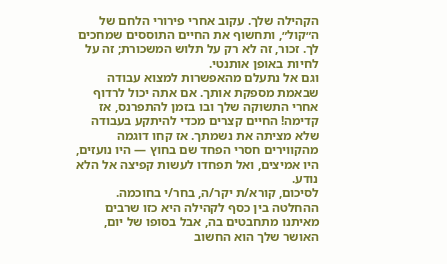הקהילה שלך. עקוב אחרי פירורי הלחם של ה״קול״, ותחשוף את החיים התוססים שמחכים לך. זכור, זה לא רק על תלוש המשכורת; זה על לחיות באופן אותנטי.
וגם אל נתעלם מהאפשרות למצוא עבודה שבאמת מספקת אותך. אם אתה יכול לרדוף אחרי התשוקה שלך ובו בזמן להתפרנס, אז קדימה! החיים קצרים מכדי להיתקע בעבודה שלא מציתה את נשמתך. אז קחו דוגמה מהקווירים חסרי הפחד שם בחוץ — היו נועזים, היו אמיצים, ואל תפחדו לעשות קפיצה אל הלא נודע.
לסיכום, קורא/ת יקר/ה, בחר/י בחוכמה. ההחלטה בין כסף לקהילה היא כזו שרבים מאיתנו מתחבטים בה, אבל בסופו של יום, האושר שלך הוא החשוב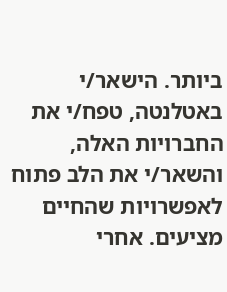ביותר. הישאר/י באטלנטה, טפח/י את החברויות האלה, והשאר/י את הלב פתוח לאפשרויות שהחיים מציעים. אחרי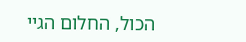הכול, החלום הגיי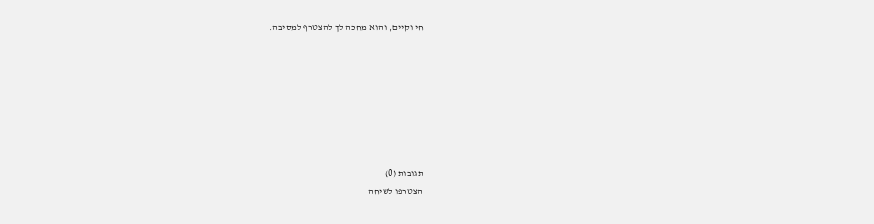חי וקיים, והוא מחכה לך להצטרף למסיבה.







תגובות (0)
הצטרפו לשיחה